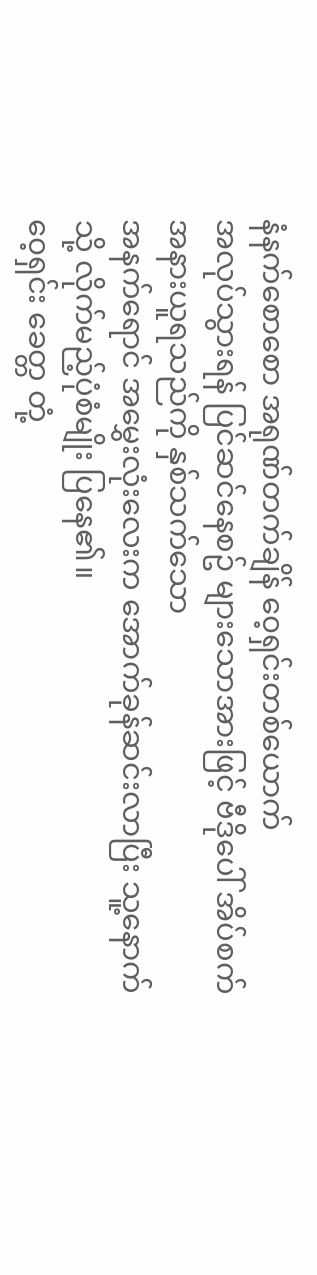နံနက်စောစော အရုဏ်တက်ချိန် ၀ေ့ရှင်းတစ်ယောက်
အလုပ်သွားရန် ပြင်ဆင်နေစဥ် များသောအားဖြင့် ဗီဒိုပေါ် အိပ်စက်အနားယူရသည်ကို နှစ်သက်သော
အနက်ရောင် အမွှေးလုံးလေးက အောက်ခုန်ဆင်းလာပြီး သူ့နောက်သို့ လိုက်မည့်ပုံစံမျိုး ပြနေ၏။
၀ေ့ရှင်း ခေတ္တ တုံ့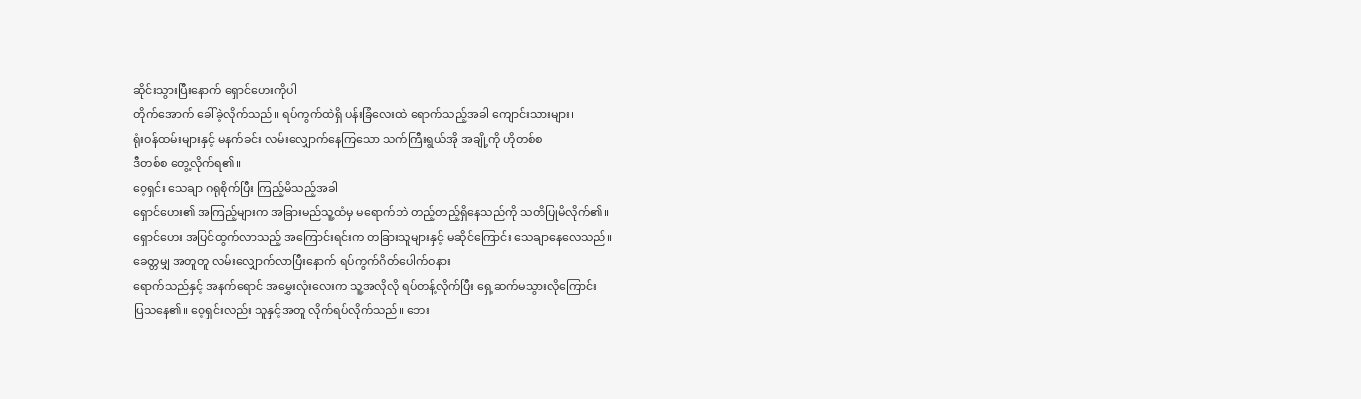ဆိုင်းသွားပြီးနောက် ရှောင်ဟေးကိုပါ
တိုက်အောက် ခေါ်ခဲ့လိုက်သည်။ ရပ်ကွက်ထဲရှိ ပန်းခြံလေးထဲ ရောက်သည့်အခါ ကျောင်းသားများ၊
ရုံးဝန်ထမ်းများနှင့် မနက်ခင်း လမ်းလျှောက်နေကြသော သက်ကြီးရွယ်အို အချို့ကို ဟိုတစ်စ
ဒီတစ်စ တွေ့လိုက်ရ၏။
၀ေ့ရှင်း သေချာ ဂရုစိုက်ပြီး ကြည့်မိသည့်အခါ
ရှောင်ဟေး၏ အကြည့်များက အခြားမည်သူ့ထံမှ မရောက်ဘဲ တည့်တည့်ရှိနေသည်ကို သတိပြုမိလိုက်၏။
ရှောင်ဟေး အပြင်ထွက်လာသည့် အကြောင်းရင်းက တခြားသူများနှင့် မဆိုင်ကြောင်း သေချာနေလေသည်။
ခေတ္တမျှ အတူတူ လမ်းလျှောက်လာပြီးနောက် ရပ်ကွက်ဂိတ်ပေါက်ဝနား
ရောက်သည်နှင့် အနက်ရောင် အမွှေးလုံးလေးက သူ့အလိုလို ရပ်တန့်လိုက်ပြီး ရှေ့ဆက်မသွားလိုကြောင်း
ပြသနေ၏။ ၀ေ့ရှင်းလည်း သူနှင့်အတူ လိုက်ရပ်လိုက်သည်။ ဘေး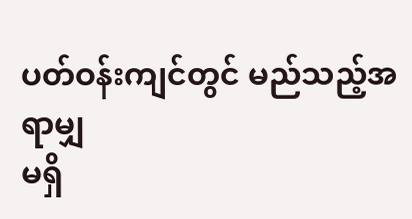ပတ်ဝန်းကျင်တွင် မည်သည့်အရာမျှ
မရှိ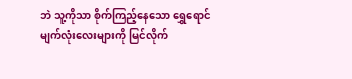ဘဲ သူ့ကိုသာ စိုက်ကြည့်နေသော ရွှေရောင်မျက်လုံးလေးများကို မြင်လိုက်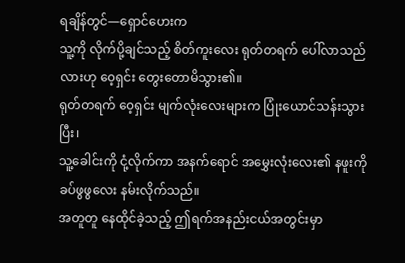ရချိန်တွင်—ရှောင်ဟေးက
သူ့ကို လိုက်ပို့ချင်သည့် စိတ်ကူးလေး ရုတ်တရက် ပေါ်လာသည်လားဟု ၀ေ့ရှင်း တွေးတောမိသွား၏။
ရုတ်တရက် ၀ေ့ရှင်း မျက်လုံးလေးများက ပြုံးယောင်သန်းသွားပြီး၊
သူ့ခေါင်းကို ငုံ့လိုက်ကာ အနက်ရောင် အမွှေးလုံးလေး၏ နဖူးကို ခပ်ဖွဖွလေး နမ်းလိုက်သည်။
အတူတူ နေထိုင်ခဲ့သည့် ဤရက်အနည်းငယ်အတွင်းမှာ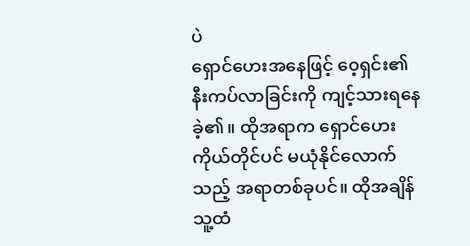ပဲ
ရှောင်ဟေးအနေဖြင့် ၀ေ့ရှင်း၏ နီးကပ်လာခြင်းကို ကျင့်သားရနေခဲ့၏။ ထိုအရာက ရှောင်ဟေး
ကိုယ်တိုင်ပင် မယုံနိုင်လောက်သည့် အရာတစ်ခုပင်။ ထိုအချိန် သူ့ထံ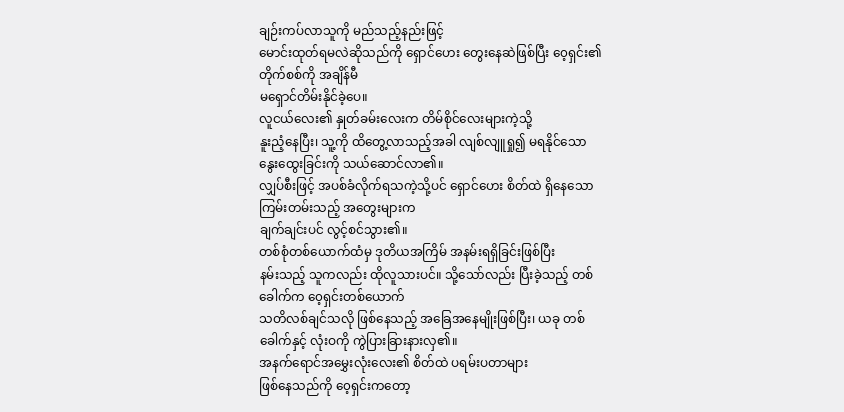ချဉ်းကပ်လာသူကို မည်သည့်နည်းဖြင့်
မောင်းထုတ်ရမလဲဆိုသည်ကို ရှောင်ဟေး တွေးနေဆဲဖြစ်ပြီး ၀ေ့ရှင်း၏ တိုက်စစ်ကို အချိန်မီ
မရှောင်တိမ်းနိုင်ခဲ့ပေ။
လူငယ်လေး၏ နှုတ်ခမ်းလေးက တိမ်စိုင်လေးများကဲ့သို့
နူးညံ့နေပြီး၊ သူ့ကို ထိတွေ့လာသည့်အခါ လျစ်လျူရှု၍ မရနိုင်သော နွေးထွေးခြင်းကို သယ်ဆောင်လာ၏။
လျှပ်စီးဖြင့် အပစ်ခံလိုက်ရသကဲ့သို့ပင် ရှောင်ဟေး စိတ်ထဲ ရှိနေသော ကြမ်းတမ်းသည့် အတွေးများက
ချက်ချင်းပင် လွင့်စင်သွား၏။
တစ်စုံတစ်ယောက်ထံမှ ဒုတိယအကြိမ် အနမ်းရရှိခြင်းဖြစ်ပြီး
နမ်းသည့် သူကလည်း ထိုလူသားပင်။ သို့သော်လည်း ပြီးခဲ့သည့် တစ်ခေါက်က ၀ေ့ရှင်းတစ်ယောက်
သတိလစ်ချင်သလို ဖြစ်နေသည့် အခြေအနေမျိုးဖြစ်ပြီး၊ ယခု တစ်ခေါက်နှင့် လုံးဝကို ကွဲပြားခြားနားလှ၏။
အနက်ရောင်အမွှေးလုံးလေး၏ စိတ်ထဲ ပရမ်းပတာများ
ဖြစ်နေသည်ကို ၀ေ့ရှင်းကတော့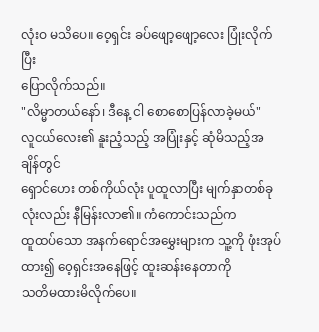လုံးဝ မသိပေ။ ၀ေ့ရှင်း ခပ်ဖျော့ဖျော့လေး ပြုံးလိုက်ပြီး
ပြောလိုက်သည်။
"လိမ္မာတယ်နော်၊ ဒီနေ့ ငါ စောစောပြန်လာခဲ့မယ်"
လူငယ်လေး၏ နူးညံ့သည့် အပြုံးနှင့် ဆုံမိသည့်အချိန်တွင်
ရှောင်ဟေး တစ်ကိုယ်လုံး ပူထူလာပြီး မျက်နှာတစ်ခုလုံးလည်း နီမြန်းလာ၏။ ကံကောင်းသည်က
ထူထပ်သော အနက်ရောင်အမွှေးများက သူ့ကို ဖုံးအုပ်ထား၍ ၀ေ့ရှင်းအနေဖြင့် ထူးဆန်းနေတာကို
သတိမထားမိလိုက်ပေ။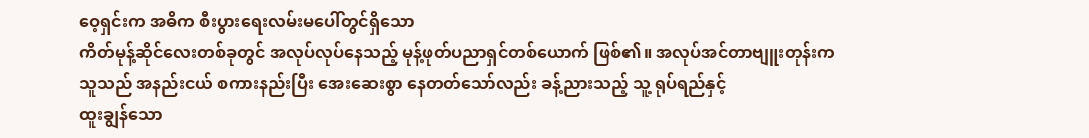ဝေ့ရှင်းက အဓိက စီးပွားရေးလမ်းမပေါ်တွင်ရှိသော
ကိတ်မုန့်ဆိုင်လေးတစ်ခုတွင် အလုပ်လုပ်နေသည့် မုန့်ဖုတ်ပညာရှင်တစ်ယောက် ဖြစ်၏။ အလုပ်အင်တာဗျူးတုန်းက
သူသည် အနည်းငယ် စကားနည်းပြီး အေးဆေးစွာ နေတတ်သော်လည်း ခန့်ညားသည့် သူ့ ရုပ်ရည်နှင့်
ထူးချွန်သော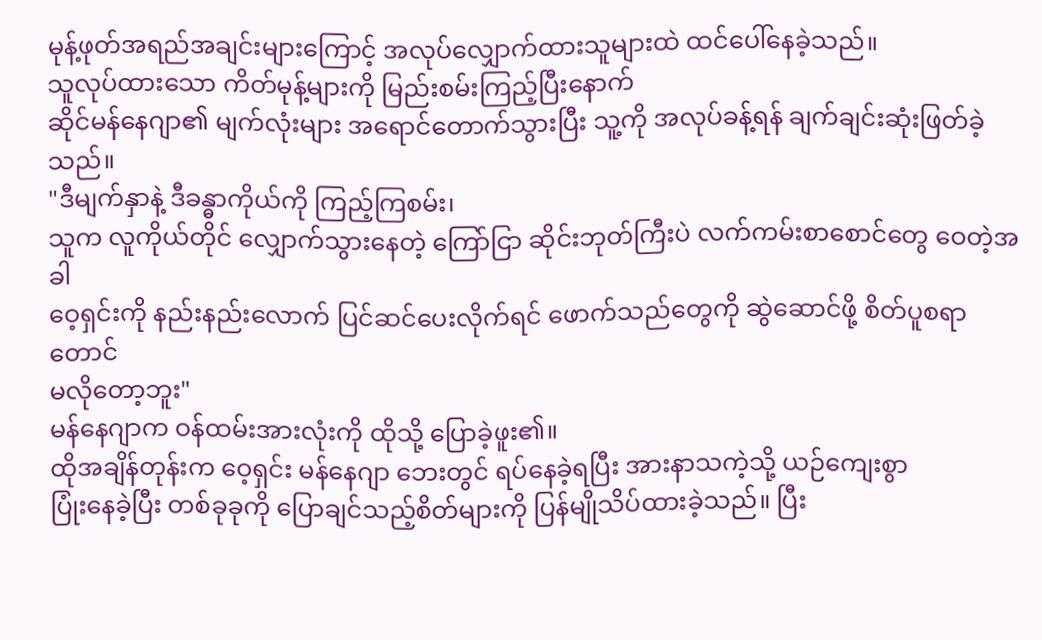မုန့်ဖုတ်အရည်အချင်းများကြောင့် အလုပ်လျှောက်ထားသူများထဲ ထင်ပေါ်နေခဲ့သည်။
သူလုပ်ထားသော ကိတ်မုန့်များကို မြည်းစမ်းကြည့်ပြီးနောက်
ဆိုင်မန်နေဂျာ၏ မျက်လုံးများ အရောင်တောက်သွားပြီး သူ့ကို အလုပ်ခန့်ရန် ချက်ချင်းဆုံးဖြတ်ခဲ့သည်။
"ဒီမျက်နှာနဲ့ ဒီခန္ဓာကိုယ်ကို ကြည့်ကြစမ်း၊
သူက လူကိုယ်တိုင် လျှောက်သွားနေတဲ့ ကြော်ငြာ ဆိုင်းဘုတ်ကြီးပဲ လက်ကမ်းစာစောင်တွေ ဝေတဲ့အခါ
ဝေ့ရှင်းကို နည်းနည်းလောက် ပြင်ဆင်ပေးလိုက်ရင် ဖောက်သည်တွေကို ဆွဲဆောင်ဖို့ စိတ်ပူစရာတောင်
မလိုတော့ဘူး"
မန်နေဂျာက ဝန်ထမ်းအားလုံးကို ထိုသို့ ပြောခဲ့ဖူး၏။
ထိုအချိန်တုန်းက ဝေ့ရှင်း မန်နေဂျာ ဘေးတွင် ရပ်နေခဲ့ရပြီး အားနာသကဲ့သို့ ယဉ်ကျေးစွာ
ပြုံးနေခဲ့ပြီး တစ်ခုခုကို ပြောချင်သည့်စိတ်များကို ပြန်မျိုသိပ်ထားခဲ့သည်။ ပြီး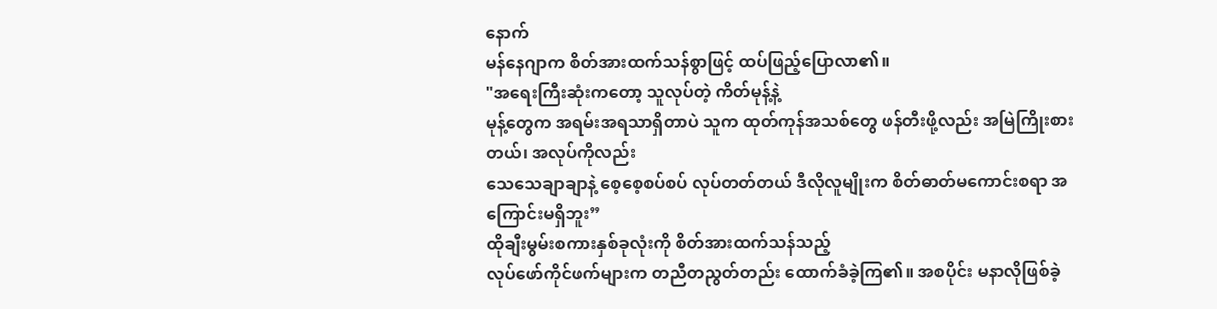နောက်
မန်နေဂျာက စိတ်အားထက်သန်စွာဖြင့် ထပ်ဖြည့်ပြောလာ၏။
"အရေးကြီးဆုံးကတော့ သူလုပ်တဲ့ ကိတ်မုန့်နဲ့
မုန့်တွေက အရမ်းအရသာရှိတာပဲ သူက ထုတ်ကုန်အသစ်တွေ ဖန်တီးဖို့လည်း အမြဲကြိုးစားတယ်၊ အလုပ်ကိုလည်း
သေသေချာချာနဲ့ စေ့စေ့စပ်စပ် လုပ်တတ်တယ် ဒီလိုလူမျိုးက စိတ်ဓာတ်မကောင်းစရာ အကြောင်းမရှိဘူး”
ထိုချီးမွမ်းစကားနှစ်ခုလုံးကို စိတ်အားထက်သန်သည့်
လုပ်ဖော်ကိုင်ဖက်များက တညီတညွတ်တည်း ထောက်ခံခဲ့ကြ၏။ အစပိုင်း မနာလိုဖြစ်ခဲ့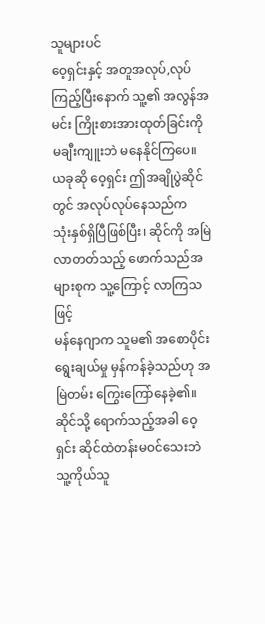သူများပင်
ဝေ့ရှင်းနှင့် အတူအလုပ်,လုပ်ကြည့်ပြီးနောက် သူ့၏ အလွန်အမင်း ကြိုးစားအားထုတ်ခြင်းကို
မချီးကျူးဘဲ မနေနိုင်ကြပေ။
ယခုဆို ဝေ့ရှင်း ဤအချိုပွဲဆိုင်တွင် အလုပ်လုပ်နေသည်က
သုံးနှစ်ရှိပြီဖြစ်ပြီး၊ ဆိုင်ကို အမြဲလာတတ်သည့် ဖောက်သည်အများစုက သူ့ကြောင့် လာကြသဖြင့်
မန်နေဂျာက သူမ၏ အစောပိုင်း ရွေးချယ်မှု မှန်ကန်ခဲ့သည်ဟု အမြဲတမ်း ကြွေးကြော်နေခဲ့၏။
ဆိုင်သို့ ရောက်သည့်အခါ ဝေ့ရှင်း ဆိုင်ထဲတန်းမဝင်သေးဘဲ
သူ့ကိုယ်သူ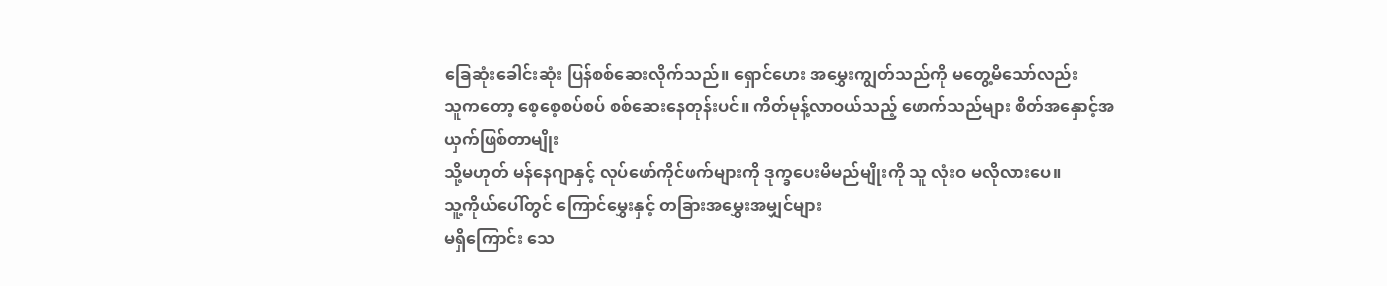ခြေဆုံးခေါင်းဆုံး ပြန်စစ်ဆေးလိုက်သည်။ ရှောင်ဟေး အမွှေးကျွတ်သည်ကို မတွေ့မိသော်လည်း
သူကတော့ စေ့စေ့စပ်စပ် စစ်ဆေးနေတုန်းပင်။ ကိတ်မုန့်လာဝယ်သည့် ဖောက်သည်များ စိတ်အနှောင့်အယှက်ဖြစ်တာမျိုး
သို့မဟုတ် မန်နေဂျာနှင့် လုပ်ဖော်ကိုင်ဖက်များကို ဒုက္ခပေးမိမည်မျိုးကို သူ လုံးဝ မလိုလားပေ။
သူ့ကိုယ်ပေါ်တွင် ကြောင်မွှေးနှင့် တခြားအမွှေးအမျှင်များ
မရှိကြောင်း သေ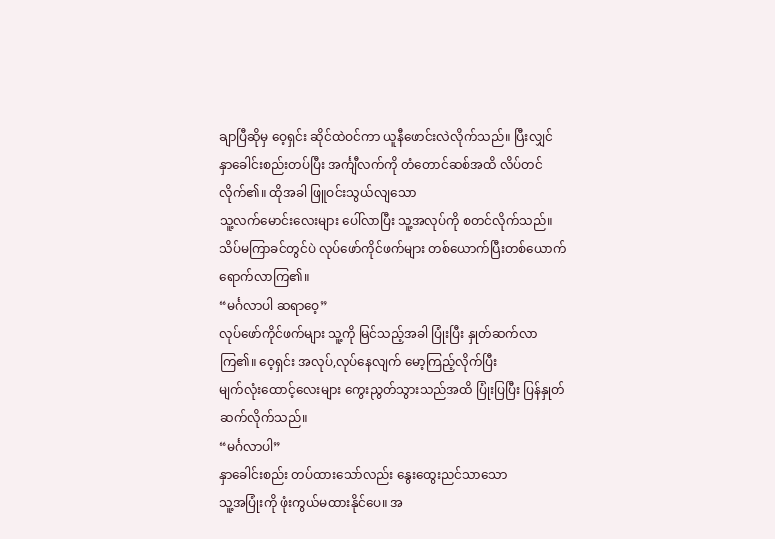ချာပြီဆိုမှ ဝေ့ရှင်း ဆိုင်ထဲဝင်ကာ ယူနီဖောင်းလဲလိုက်သည်။ ပြီးလျှင်
နှာခေါင်းစည်းတပ်ပြီး အင်္ကျီလက်ကို တံတောင်ဆစ်အထိ လိပ်တင်လိုက်၏။ ထိုအခါ ဖြူဝင်းသွယ်လျသော
သူ့လက်မောင်းလေးများ ပေါ်လာပြီး သူ့အလုပ်ကို စတင်လိုက်သည်။
သိပ်မကြာခင်တွင်ပဲ လုပ်ဖော်ကိုင်ဖက်များ တစ်ယောက်ပြီးတစ်ယောက်
ရောက်လာကြ၏။
“မင်္ဂလာပါ ဆရာဝေ့”
လုပ်ဖော်ကိုင်ဖက်များ သူ့ကို မြင်သည့်အခါ ပြုံးပြီး နှုတ်ဆက်လာကြ၏။ ဝေ့ရှင်း အလုပ်,လုပ်နေလျက် မော့ကြည့်လိုက်ပြီး
မျက်လုံးထောင့်လေးများ ကွေးညွတ်သွားသည်အထိ ပြုံးပြပြီး ပြန်နှုတ်ဆက်လိုက်သည်။
“မင်္ဂလာပါ”
နှာခေါင်းစည်း တပ်ထားသော်လည်း နွေးထွေးညင်သာသော
သူ့အပြုံးကို ဖုံးကွယ်မထားနိုင်ပေ။ အ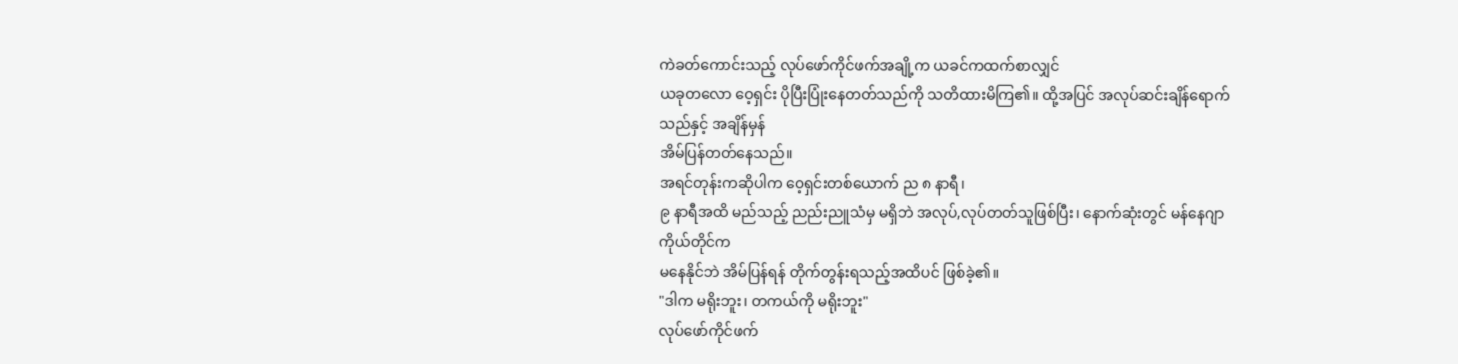ကဲခတ်ကောင်းသည့် လုပ်ဖော်ကိုင်ဖက်အချို့က ယခင်ကထက်စာလျှင်
ယခုတလော ဝေ့ရှင်း ပိုပြီးပြုံးနေတတ်သည်ကို သတိထားမိကြ၏။ ထို့အပြင် အလုပ်ဆင်းချိန်ရောက်သည်နှင့် အချိန်မှန်
အိမ်ပြန်တတ်နေသည်။
အရင်တုန်းကဆိုပါက ၀ေ့ရှင်းတစ်ယောက် ည ၈ နာရီ၊
၉ နာရီအထိ မည်သည့် ညည်းညူသံမှ မရှိဘဲ အလုပ်,လုပ်တတ်သူဖြစ်ပြီး၊ နောက်ဆုံးတွင် မန်နေဂျာကိုယ်တိုင်က
မနေနိုင်ဘဲ အိမ်ပြန်ရန် တိုက်တွန်းရသည့်အထိပင် ဖြစ်ခဲ့၏။
"ဒါက မရိုးဘူး၊ တကယ်ကို မရိုးဘူး"
လုပ်ဖော်ကိုင်ဖက်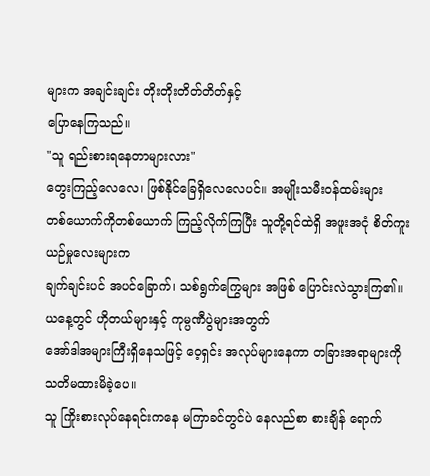များက အချင်းချင်း တိုးတိုးတိတ်တိတ်နှင့်
ပြောနေကြသည်။
"သူ ရည်းစားရနေတာများလား"
တွေးကြည့်လေလေ၊ ဖြစ်နိုင်ခြေရှိလေလေပင်။ အမျိုးသမီးဝန်ထမ်းများ
တစ်ယောက်ကိုတစ်ယောက် ကြည့်လိုက်ကြပြီး သူတို့ရင်ထဲရှိ အဖူးအငုံ စိတ်ကူးယဉ်မှုလေးများက
ချက်ချင်းပင် အပင်ခြောက်၊ သစ်ရွက်ကြွေများ အဖြစ် ပြောင်းလဲသွားကြ၏။
ယနေ့တွင် ဟိုတယ်များနှင့် ကုမ္ပဏီပွဲများအတွက်
အော်ဒါအများကြီးရှိနေသဖြင့် ဝေ့ရှင်း အလုပ်များနေကာ တခြားအရာများကို သတိမထားမိခဲ့ပေ။
သူ ကြိုးစားလုပ်နေရင်းကနေ မကြာခင်တွင်ပဲ နေလည်စာ စားချိန် ရောက်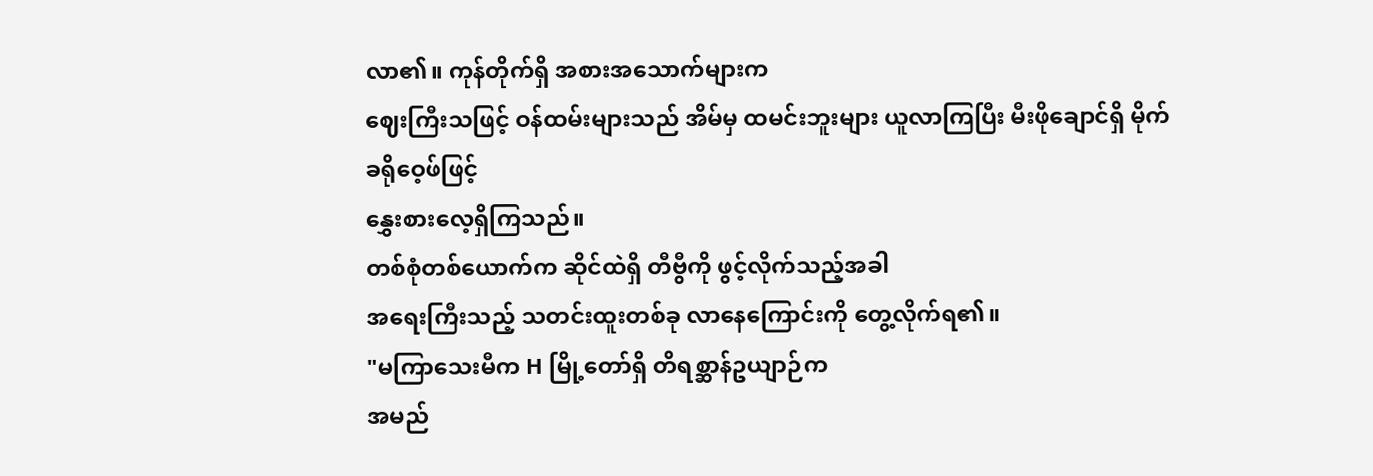လာ၏။ ကုန်တိုက်ရှိ အစားအသောက်များက
ဈေးကြီးသဖြင့် ဝန်ထမ်းများသည် အိမ်မှ ထမင်းဘူးများ ယူလာကြပြီး မီးဖိုချောင်ရှိ မိုက်ခရိုဝေ့ဖ်ဖြင့်
နွှေးစားလေ့ရှိကြသည်။
တစ်စုံတစ်ယောက်က ဆိုင်ထဲရှိ တီဗွီကို ဖွင့်လိုက်သည့်အခါ
အရေးကြီးသည့် သတင်းထူးတစ်ခု လာနေကြောင်းကို တွေ့လိုက်ရ၏။
"မကြာသေးမီက H မြို့တော်ရှိ တိရစ္ဆာန်ဥယျာဉ်က
အမည်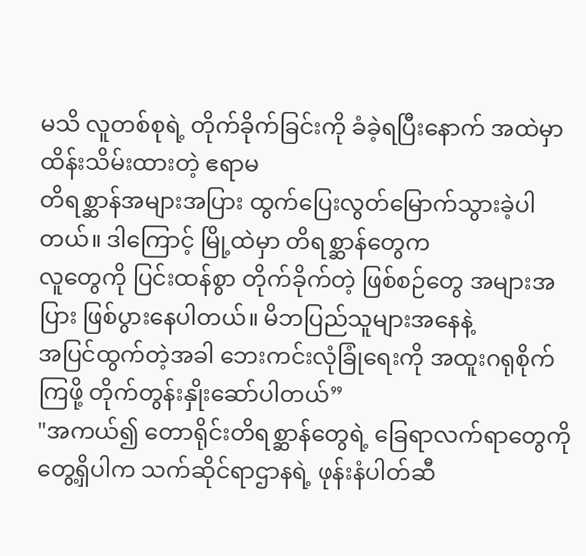မသိ လူတစ်စုရဲ့ တိုက်ခိုက်ခြင်းကို ခံခဲ့ရပြီးနောက် အထဲမှာ ထိန်းသိမ်းထားတဲ့ ဧရာမ
တိရစ္ဆာန်အများအပြား ထွက်ပြေးလွတ်မြောက်သွားခဲ့ပါတယ်။ ဒါကြောင့် မြို့ထဲမှာ တိရစ္ဆာန်တွေက
လူတွေကို ပြင်းထန်စွာ တိုက်ခိုက်တဲ့ ဖြစ်စဉ်တွေ အများအပြား ဖြစ်ပွားနေပါတယ်။ မိဘပြည်သူများအနေနဲ့
အပြင်ထွက်တဲ့အခါ ဘေးကင်းလုံခြုံရေးကို အထူးဂရုစိုက်ကြဖို့ တိုက်တွန်းနှိုးဆော်ပါတယ်”
"အကယ်၍ တောရိုင်းတိရစ္ဆာန်တွေရဲ့ ခြေရာလက်ရာတွေကို
တွေ့ရှိပါက သက်ဆိုင်ရာဌာနရဲ့ ဖုန်းနံပါတ်ဆီ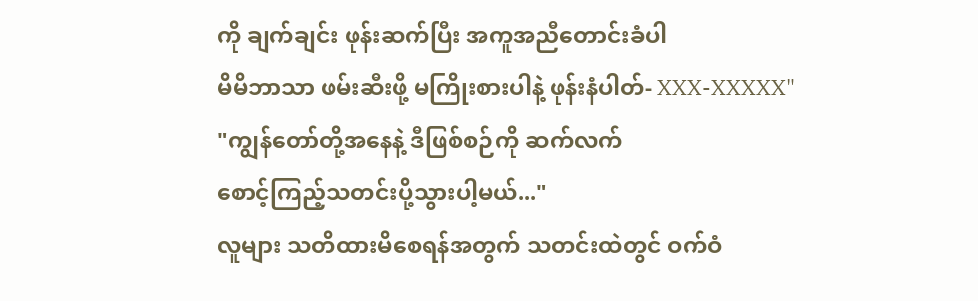ကို ချက်ချင်း ဖုန်းဆက်ပြီး အကူအညီတောင်းခံပါ
မိမိဘာသာ ဖမ်းဆီးဖို့ မကြိုးစားပါနဲ့ ဖုန်းနံပါတ်- XXX-XXXXX"
"ကျွန်တော်တို့အနေနဲ့ ဒီဖြစ်စဉ်ကို ဆက်လက်
စောင့်ကြည့်သတင်းပို့သွားပါ့မယ်..."
လူများ သတိထားမိစေရန်အတွက် သတင်းထဲတွင် ဝက်ဝံ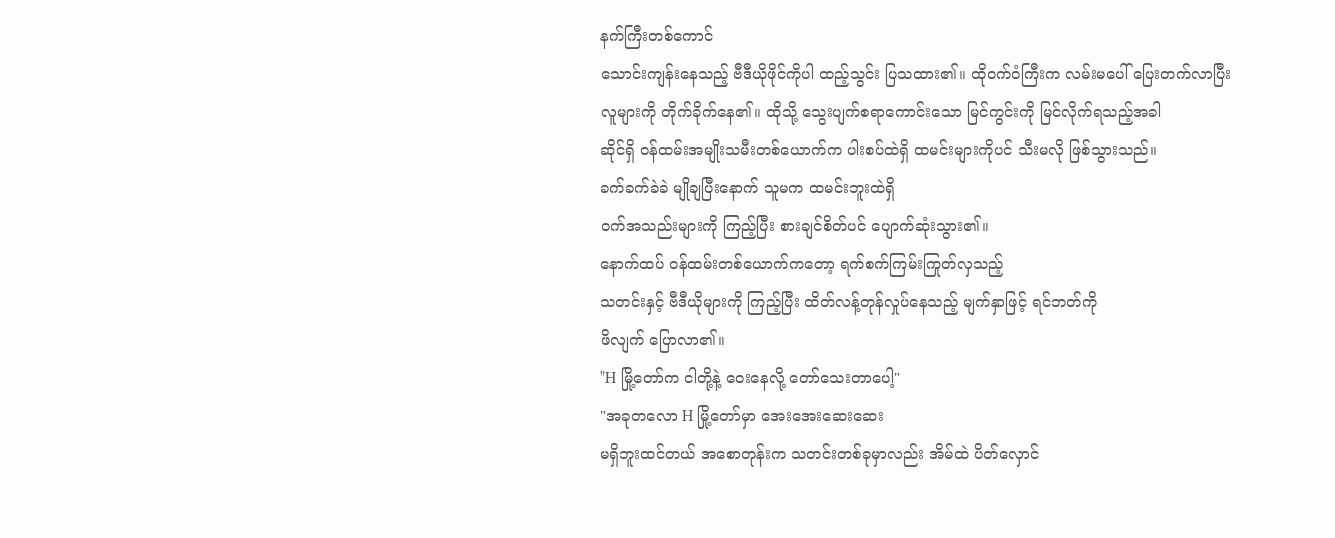နက်ကြီးတစ်ကောင်
သောင်းကျန်းနေသည့် ဗီဒီယိုဖိုင်ကိုပါ ထည့်သွင်း ပြသထား၏။ ထိုဝက်ဝံကြီးက လမ်းမပေါ် ပြေးတက်လာပြီး
လူများကို တိုက်ခိုက်နေ၏။ ထိုသို့ သွေးပျက်စရာကောင်းသော မြင်ကွင်းကို မြင်လိုက်ရသည့်အခါ
ဆိုင်ရှိ ဝန်ထမ်းအမျိုးသမီးတစ်ယောက်က ပါးစပ်ထဲရှိ ထမင်းများကိုပင် သီးမလို ဖြစ်သွားသည်။
ခက်ခက်ခဲခဲ မျိုချပြီးနောက် သူမက ထမင်းဘူးထဲရှိ
ဝက်အသည်းများကို ကြည့်ပြီး စားချင်စိတ်ပင် ပျောက်ဆုံးသွား၏။
နောက်ထပ် ဝန်ထမ်းတစ်ယောက်ကတော့ ရက်စက်ကြမ်းကြုတ်လှသည့်
သတင်းနှင့် ဗီဒီယိုများကို ကြည့်ပြီး ထိတ်လန့်တုန်လှုပ်နေသည့် မျက်နှာဖြင့် ရင်ဘတ်ကို
ဖိလျက် ပြောလာ၏။
"H မြို့တော်က ငါတို့နဲ့ ဝေးနေလို့ တော်သေးတာပေါ့"
"အခုတလော H မြို့တော်မှာ အေးအေးဆေးဆေး
မရှိဘူးထင်တယ် အစောတုန်းက သတင်းတစ်ခုမှာလည်း အိမ်ထဲ ပိတ်လှောင်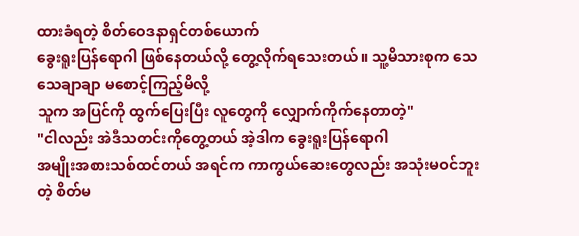ထားခံရတဲ့ စိတ်ဝေဒနာရှင်တစ်ယောက်
ခွေးရူးပြန်ရောဂါ ဖြစ်နေတယ်လို့ တွေ့လိုက်ရသေးတယ်။ သူ့မိသားစုက သေသေချာချာ မစောင့်ကြည့်မိလို့
သူက အပြင်ကို ထွက်ပြေးပြီး လူတွေကို လျှောက်ကိုက်နေတာတဲ့"
"ငါလည်း အဲဒီသတင်းကိုတွေ့တယ် အဲ့ဒါက ခွေးရူးပြန်ရောဂါ
အမျိုးအစားသစ်ထင်တယ် အရင်က ကာကွယ်ဆေးတွေလည်း အသုံးမဝင်ဘူးတဲ့ စိတ်မ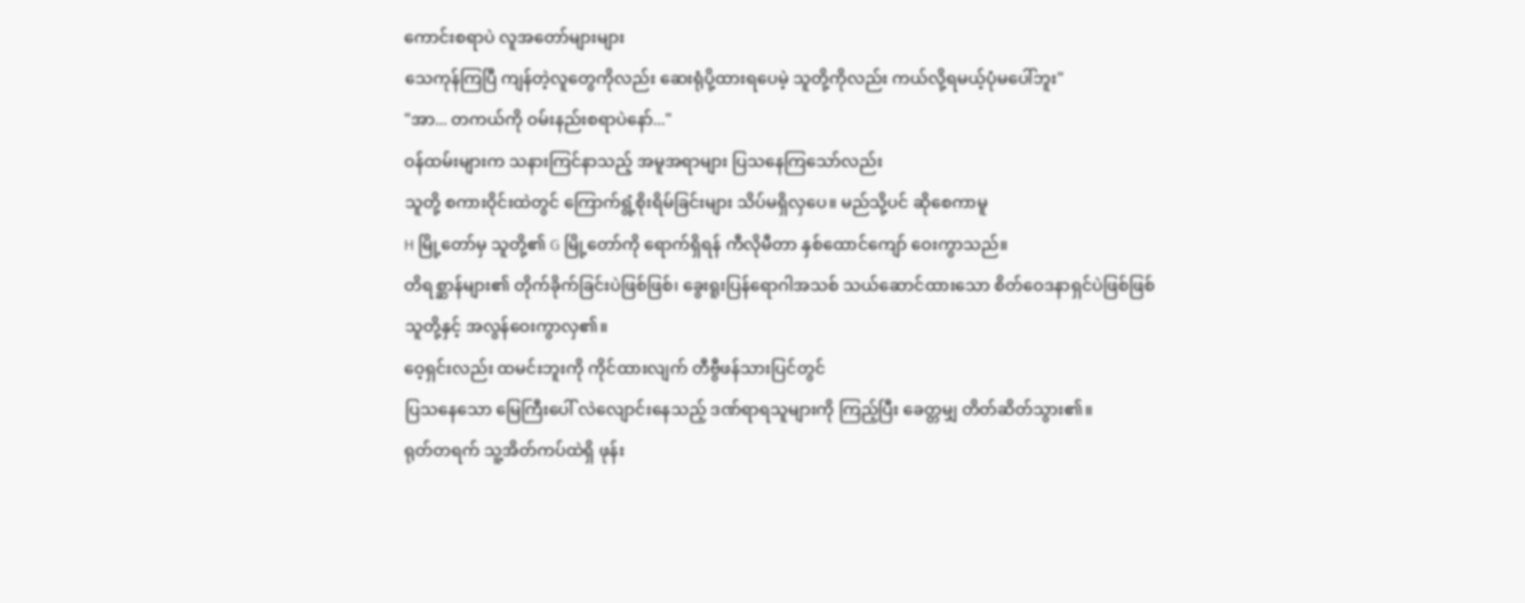ကောင်းစရာပဲ လူအတော်များများ
သေကုန်ကြပြီ ကျန်တဲ့လူတွေကိုလည်း ဆေးရုံပို့ထားရပေမဲ့ သူတို့ကိုလည်း ကယ်လို့ရမယ့်ပုံမပေါ်ဘူး"
"အာ... တကယ်ကို ဝမ်းနည်းစရာပဲနော်..."
ဝန်ထမ်းများက သနားကြင်နာသည့် အမူအရာများ ပြသနေကြသော်လည်း
သူတို့ စကားဝိုင်းထဲတွင် ကြောက်ရွံ့စိုးရိမ်ခြင်းများ သိပ်မရှိလှပေ။ မည်သို့ပင် ဆိုစေကာမူ
H မြို့တော်မှ သူတို့၏ G မြို့တော်ကို ရောက်ရှိရန် ကီလိုမီတာ နှစ်ထောင်ကျော် ဝေးကွာသည်။
တိရစ္ဆာန်များ၏ တိုက်ခိုက်ခြင်းပဲဖြစ်ဖြစ်၊ ခွေးရူးပြန်ရောဂါအသစ် သယ်ဆောင်ထားသော စိတ်ဝေဒနာရှင်ပဲဖြစ်ဖြစ်
သူတို့နှင့် အလွန်ဝေးကွာလှ၏။
ဝေ့ရှင်းလည်း ထမင်းဘူးကို ကိုင်ထားလျက် တီဗွီဖန်သားပြင်တွင်
ပြသနေသော မြေကြီးပေါ် လဲလျောင်းနေသည့် ဒဏ်ရာရသူများကို ကြည့်ပြီး ခေတ္တမျှ တိတ်ဆိတ်သွား၏။
ရုတ်တရက် သူ့အိတ်ကပ်ထဲရှိ ဖုန်း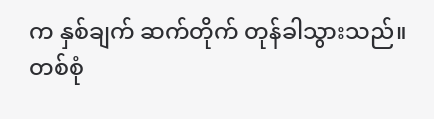က နှစ်ချက် ဆက်တိုက် တုန်ခါသွားသည်။
တစ်စုံ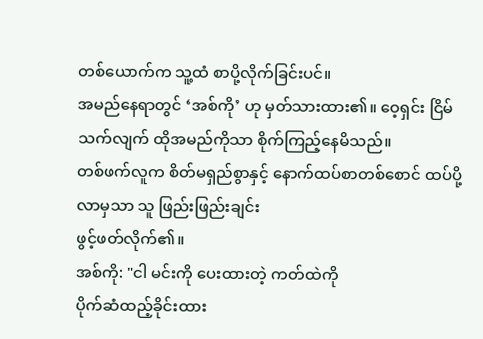တစ်ယောက်က သူ့ထံ စာပို့လိုက်ခြင်းပင်။
အမည်နေရာတွင် ‘အစ်ကို’ ဟု မှတ်သားထား၏။ ဝေ့ရှင်း ငြိမ်သက်လျက် ထိုအမည်ကိုသာ စိုက်ကြည့်နေမိသည်။
တစ်ဖက်လူက စိတ်မရှည်စွာနှင့် နောက်ထပ်စာတစ်စောင် ထပ်ပို့လာမှသာ သူ ဖြည်းဖြည်းချင်း
ဖွင့်ဖတ်လိုက်၏။
အစ်ကို: "ငါ မင်းကို ပေးထားတဲ့ ကတ်ထဲကို
ပိုက်ဆံထည့်ခိုင်းထား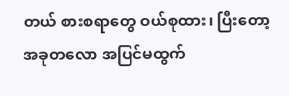တယ် စားစရာတွေ ဝယ်စုထား၊ ပြီးတော့ အခုတလော အပြင်မထွက်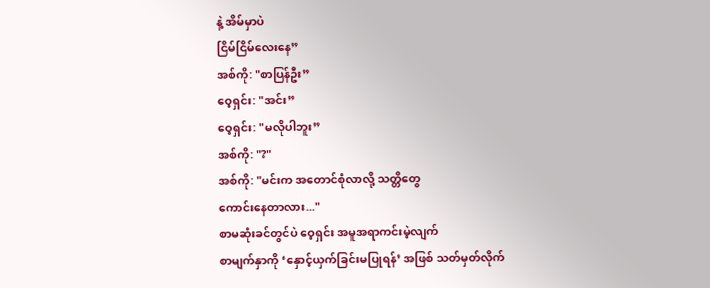နဲ့ အိမ်မှာပဲ
ငြိမ်ငြိမ်လေးနေ”
အစ်ကို: "စာပြန်ဦး”
ဝေ့ရှင်း: "အင်း”
ဝေ့ရှင်း: "မလိုပါဘူး”
အစ်ကို: "?"
အစ်ကို: "မင်းက အတောင်စုံလာလို့ သတ္တိတွေ
ကောင်းနေတာလား..."
စာမဆုံးခင်တွင်ပဲ ဝေ့ရှင်း အမူအရာကင်းမဲ့လျက်
စာမျက်နှာကို ‘နှောင့်ယှက်ခြင်းမပြုရန်’ အဖြစ် သတ်မှတ်လိုက်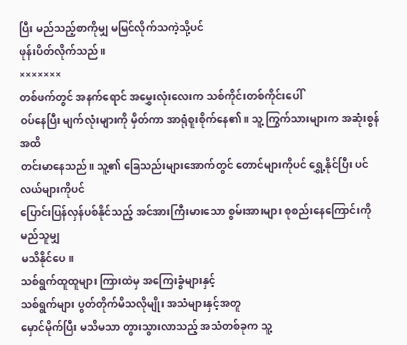ပြီး မည်သည့်စာကိုမျှ မမြင်လိုက်သကဲ့သို့ပင်
ဖုန်းပိတ်လိုက်သည်။
×××××××
တစ်ဖက်တွင် အနက်ရောင် အမွှေးလုံးလေးက သစ်ကိုင်းတစ်ကိုင်းပေါ်
ဝပ်နေပြီး မျက်လုံးများကို မှိတ်ကာ အာရုံစူးစိုက်နေ၏။ သူ့ ကြွက်သားများက အဆုံးစွန်အထိ
တင်းမာနေသည်။ သူ့၏ ခြေသည်းများအောက်တွင် တောင်များကိုပင် ရွှေ့နိုင်ပြီး ပင်လယ်များကိုပင်
ပြောင်းပြန်လှန်ပစ်နိုင်သည့် အင်အားကြီးမားသော စွမ်းအားများ စုစည်းနေကြောင်းကို မည်သူမျှ
မသိနိုင်ပေ။
သစ်ရွက်ထူထူများ ကြားထဲမှ အကြေးခွံများနှင့်
သစ်ရွက်များ ပွတ်တိုက်မိသလိုမျိုး အသံများနှင့်အတူ
မှောင်မိုက်ပြီး မသိမသာ တွားသွားလာသည့် အသံတစ်ခုက သူ့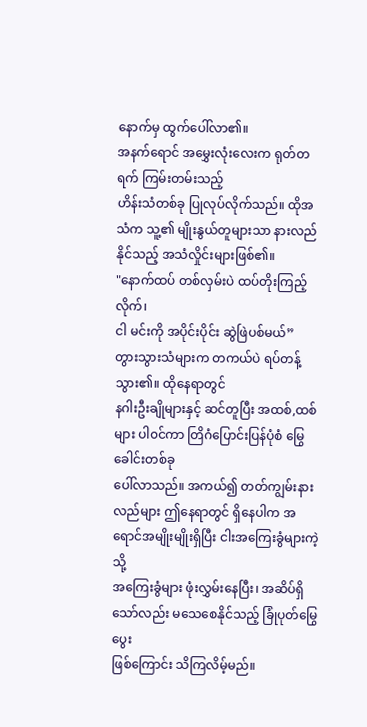နောက်မှ ထွက်ပေါ်လာ၏။
အနက်ရောင် အမွှေးလုံးလေးက ရုတ်တရက် ကြမ်းတမ်းသည့်
ဟိန်းသံတစ်ခု ပြုလုပ်လိုက်သည်။ ထိုအသံက သူ့၏ မျိုးနွယ်တူများသာ နားလည်နိုင်သည့် အသံလှိုင်းများဖြစ်၏။
"နောက်ထပ် တစ်လှမ်းပဲ ထပ်တိုးကြည့်လိုက်၊
ငါ မင်းကို အပိုင်းပိုင်း ဆွဲဖြဲပစ်မယ်”
တွားသွားသံများက တကယ်ပဲ ရပ်တန့်သွား၏။ ထိုနေရာတွင်
နဂါးဦးချိုများနှင့် ဆင်တူပြီး အထစ်,ထစ်များ ပါ၀င်ကာ တြိဂံပြောင်းပြန်ပုံစံ မြွေခေါင်းတစ်ခု
ပေါ်လာသည်။ အကယ်၍ တတ်ကျွမ်းနားလည်များ ဤနေရာတွင် ရှိနေပါက အရောင်အမျိုးမျိုးရှိပြီး ငါးအကြေးခွံများကဲ့သို့
အကြေးခွံများ ဖုံးလွှမ်းနေပြီး၊ အဆိပ်ရှိသော်လည်း မသေစေနိုင်သည့် ခြုံပုတ်မြွေပွေး
ဖြစ်ကြောင်း သိကြလိမ့်မည်။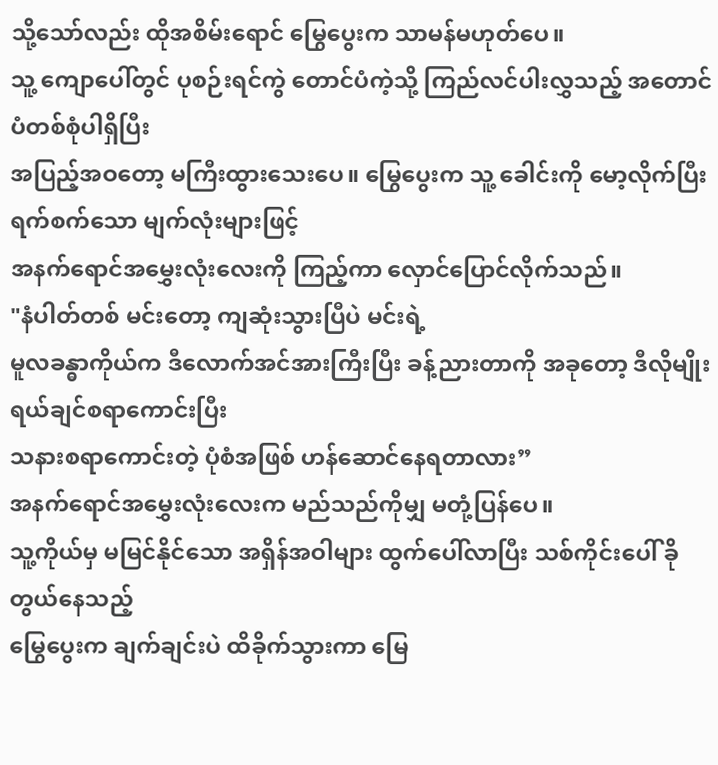သို့သော်လည်း ထိုအစိမ်းရောင် မြွေပွေးက သာမန်မဟုတ်ပေ။
သူ့ ကျောပေါ်တွင် ပုစဉ်းရင်ကွဲ တောင်ပံကဲ့သို့ ကြည်လင်ပါးလွှသည့် အတောင်ပံတစ်စုံပါရှိပြီး
အပြည့်အဝတော့ မကြီးထွားသေးပေ။ မြွေပွေးက သူ့ ခေါင်းကို မော့လိုက်ပြီး ရက်စက်သော မျက်လုံးများဖြင့်
အနက်ရောင်အမွှေးလုံးလေးကို ကြည့်ကာ လှောင်ပြောင်လိုက်သည်။
"နံပါတ်တစ် မင်းတော့ ကျဆုံးသွားပြီပဲ မင်းရဲ့
မူလခန္ဓာကိုယ်က ဒီလောက်အင်အားကြီးပြီး ခန့်ညားတာကို အခုတော့ ဒီလိုမျိုး ရယ်ချင်စရာကောင်းပြီး
သနားစရာကောင်းတဲ့ ပုံစံအဖြစ် ဟန်ဆောင်နေရတာလား”
အနက်ရောင်အမွှေးလုံးလေးက မည်သည်ကိုမျှ မတုံ့ပြန်ပေ။
သူ့ကိုယ်မှ မမြင်နိုင်သော အရှိန်အဝါများ ထွက်ပေါ်လာပြီး သစ်ကိုင်းပေါ် ခိုတွယ်နေသည့်
မြွေပွေးက ချက်ချင်းပဲ ထိခိုက်သွားကာ မြေ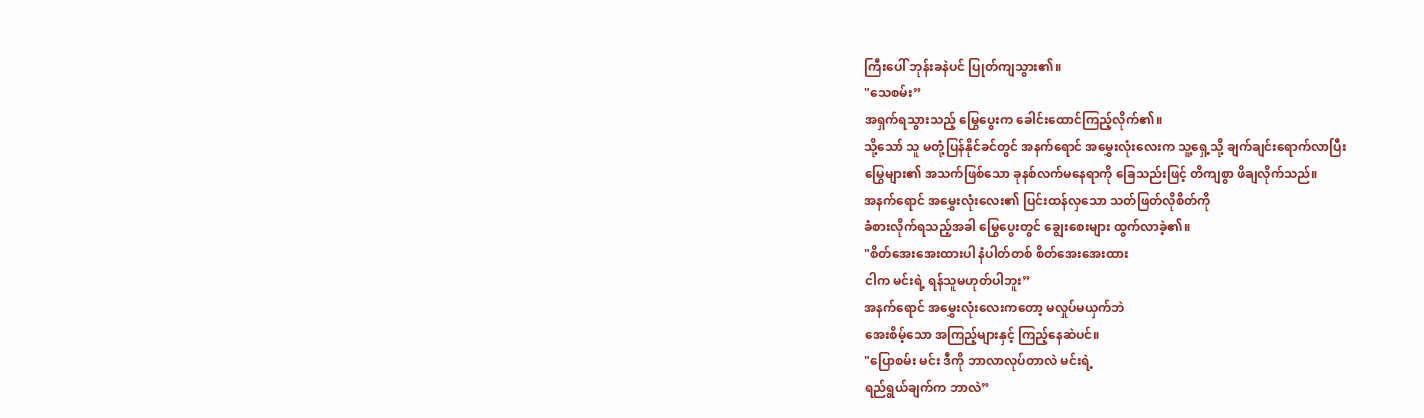ကြီးပေါ် ဘုန်းခနဲပင် ပြုတ်ကျသွား၏။
"သေစမ်း”
အရှက်ရသွားသည့် မြွေပွေးက ခေါင်းထောင်ကြည့်လိုက်၏။
သို့သော် သူ မတုံ့ပြန်နိုင်ခင်တွင် အနက်ရောင် အမွှေးလုံးလေးက သူ့ရှေ့သို့ ချက်ချင်းရောက်လာပြီး
မြွေများ၏ အသက်ဖြစ်သော ခုနစ်လက်မနေရာကို ခြေသည်းဖြင့် တိကျစွာ ဖိချလိုက်သည်။
အနက်ရောင် အမွှေးလုံးလေး၏ ပြင်းထန်လှသော သတ်ဖြတ်လိုစိတ်ကို
ခံစားလိုက်ရသည့်အခါ မြွေပွေးတွင် ချွေးစေးများ ထွက်လာခဲ့၏။
"စိတ်အေးအေးထားပါ နံပါတ်တစ် စိတ်အေးအေးထား
ငါက မင်းရဲ့ ရန်သူမဟုတ်ပါဘူး”
အနက်ရောင် အမွှေးလုံးလေးကတော့ မလှုပ်မယှက်ဘဲ
အေးစိမ့်သော အကြည့်များနှင့် ကြည့်နေဆဲပင်။
"ပြောစမ်း မင်း ဒီကို ဘာလာလုပ်တာလဲ မင်းရဲ့
ရည်ရွယ်ချက်က ဘာလဲ”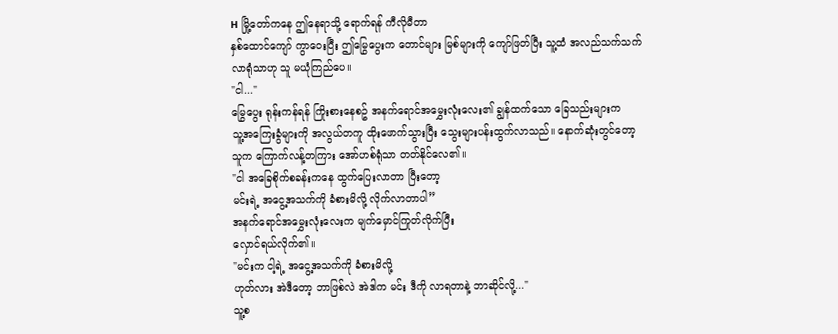H မြို့တော်ကနေ ဤနေရာသို့ ရောက်ရန် ကီလိုမီတာ
နှစ်ထောင်ကျော် ကွာ၀ေးပြီး ဤမြွေပွေးက တောင်များ မြစ်များကို ကျော်ဖြတ်ပြီး သူ့ထံ အလည်သက်သက်
လာရုံသာဟု သူ မယုံကြည်ပေ။
"ငါ..."
မြွေပွေး ရုန်းကန်ရန် ကြိုးစားနေစဥ် အနက်ရောင်အမွှေးလုံးလေး၏ ချွန်ထက်သော ခြေသည်းများက
သူ့အကြေးခွံများကို အလွယ်တကူ ထိုးဖောက်သွားပြီး သွေးများပန်းထွက်လာသည်။ နောက်ဆုံးတွင်တော့
သူက ကြောက်လန့်တကြား အော်ဟစ်ရုံသာ တတ်နိုင်လေ၏။
"ငါ အခြေစိုက်စခန်းကနေ ထွက်ပြေးလာတာ ပြီးတော့
မင်းရဲ့ အငွေ့အသက်ကို ခံစားမိလို့ လိုက်လာတာပါ”
အနက်ရောင်အမွှေးလုံးလေးက မျက်မှောင်ကြုတ်လိုက်ပြီး
လှောင်ရယ်လိုက်၏။
"မင်းက ငါ့ရဲ့ အငွေ့အသက်ကို ခံစားမိလို့
ဟုတ်လား အဲဒီတော့ ဘာဖြစ်လဲ အဲဒါက မင်း ဒီကို လာရတာနဲ့ ဘာဆိုင်လို့..."
သူ့စ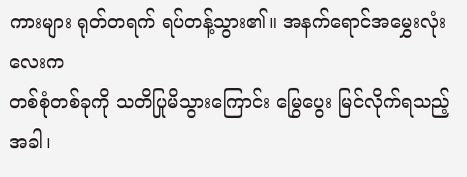ကားများ ရုတ်တရက် ရပ်တန့်သွား၏။ အနက်ရောင်အမွှေးလုံးလေးက
တစ်စုံတစ်ခုကို သတိပြုမိသွားကြောင်း မြွေပွေး မြင်လိုက်ရသည့်အခါ၊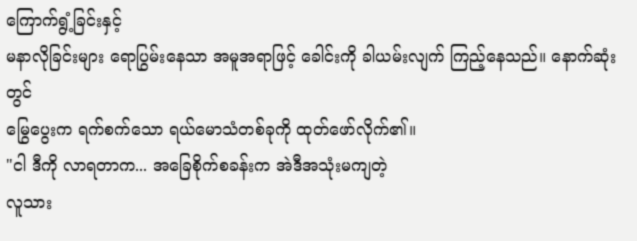ကြောက်ရွံ့ခြင်းနှင့်
မနာလိုခြင်းများ ရောပြွမ်းနေသာ အမူအရာဖြင့် ခေါင်းကို ခါယမ်းလျက် ကြည့်နေသည်။ နောက်ဆုံးတွင်
မြွေပွေးက ရက်စက်သော ရယ်မောသံတစ်ခုကို ထုတ်ဖော်လိုက်၏။
"ငါ ဒီကို လာရတာက... အခြေစိုက်စခန်းက အဲဒီအသုံးမကျတဲ့
လူသား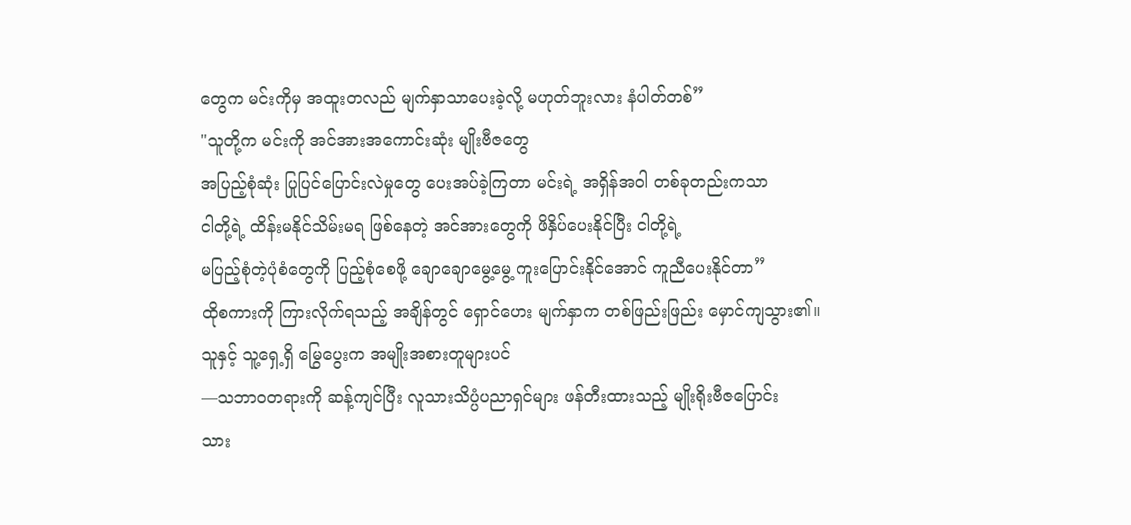တွေက မင်းကိုမှ အထူးတလည် မျက်နှာသာပေးခဲ့လို့ မဟုတ်ဘူးလား နံပါတ်တစ်”
"သူတို့က မင်းကို အင်အားအကောင်းဆုံး မျိုးဗီဇတွေ
အပြည့်စုံဆုံး ပြုပြင်ပြောင်းလဲမှုတွေ ပေးအပ်ခဲ့ကြတာ မင်းရဲ့ အရှိန်အဝါ တစ်ခုတည်းကသာ
ငါတို့ရဲ့ ထိန်းမနိုင်သိမ်းမရ ဖြစ်နေတဲ့ အင်အားတွေကို ဖိနှိပ်ပေးနိုင်ပြီး ငါတို့ရဲ့
မပြည့်စုံတဲ့ပုံစံတွေကို ပြည့်စုံစေဖို့ ချောချောမွေ့မွေ့ ကူးပြောင်းနိုင်အောင် ကူညီပေးနိုင်တာ”
ထိုစကားကို ကြားလိုက်ရသည့် အချိန်တွင် ရှောင်ဟေး မျက်နှာက တစ်ဖြည်းဖြည်း မှောင်ကျသွား၏။
သူနှင့် သူ့ရှေ့ရှိ မြွေပွေးက အမျိုးအစားတူများပင်
—သဘာဝတရားကို ဆန့်ကျင်ပြီး လူသားသိပ္ပံပညာရှင်များ ဖန်တီးထားသည့် မျိုးရိုးဗီဇပြောင်း
သား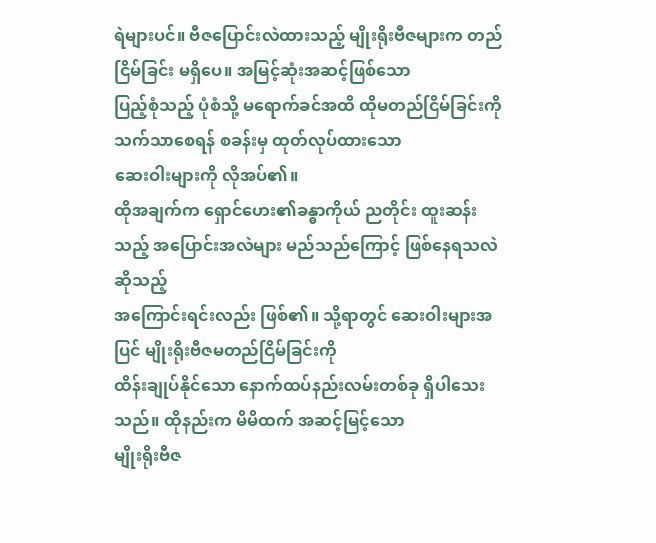ရဲများပင်။ ဗီဇပြောင်းလဲထားသည့် မျိုးရိုးဗီဇများက တည်ငြိမ်ခြင်း မရှိပေ။ အမြင့်ဆုံးအဆင့်ဖြစ်သော
ပြည့်စုံသည့် ပုံစံသို့ မရောက်ခင်အထိ ထိုမတည်ငြိမ်ခြင်းကို သက်သာစေရန် စခန်းမှ ထုတ်လုပ်ထားသော
ဆေးဝါးများကို လိုအပ်၏။
ထိုအချက်က ရှောင်ဟေး၏ခန္ဓာကိုယ် ညတိုင်း ထူးဆန်းသည့် အပြောင်းအလဲများ မည်သည်ကြောင့် ဖြစ်နေရသလဲဆိုသည့်
အကြောင်းရင်းလည်း ဖြစ်၏။ သို့ရာတွင် ဆေးဝါးများအပြင် မျိုးရိုးဗီဇမတည်ငြိမ်ခြင်းကို
ထိန်းချုပ်နိုင်သော နောက်ထပ်နည်းလမ်းတစ်ခု ရှိပါသေးသည်။ ထိုနည်းက မိမိထက် အဆင့်မြင့်သော
မျိုးရိုးဗီဇ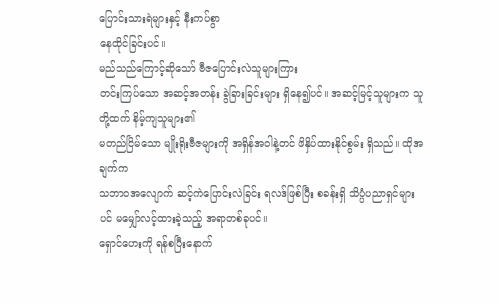ပြောင်းသားရဲများနှင့် နီးကပ်စွာ
နေထိုင်ခြင်းပင်။
မည်သည်ကြောင့်ဆိုသော် ဗီဇပြောင်းလဲသူများကြား
တင်းကြပ်သော အဆင့်အတန်း ခွဲခြားခြင်းများ ရှိနေ၍ပင်။ အဆင့်မြင့်သူများက သူတို့ထက် နိမ့်ကျသူများ၏
မတည်ငြိမ်သော မျိုးရိုးဗီဇများကို အရှိန်အဝါနဲ့တင် ဖိနှိပ်ထားနိုင်စွမ်း ရှိသည်။ ထိုအချက်က
သဘာဝအလျောက် ဆင့်ကဲပြောင်းလဲခြင်း ရလဒ်ဖြစ်ပြီး စခန်းရှိ သိပ္ပံပညာရှင်များပင် မမျှော်လင့်ထားခဲ့သည့် အရာတစ်ခုပင်။
ရှောင်ဟေးကို ရန်စပြီးနောက်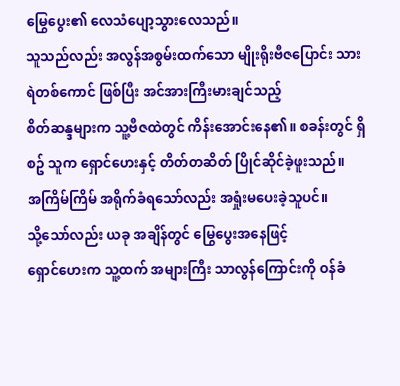မြွေပွေး၏ လေသံပျော့သွားလေသည်။
သူသည်လည်း အလွန်အစွမ်းထက်သော မျိုးရိုးဗီဇပြောင်း သားရဲတစ်ကောင် ဖြစ်ပြီး အင်အားကြီးမားချင်သည့်
စိတ်ဆန္ဒများက သူ့ဗီဇထဲတွင် ကိန်းအောင်းနေ၏။ စခန်းတွင် ရှိစဥ် သူက ရှောင်ဟေးနှင့် တိတ်တဆိတ် ပြိုင်ဆိုင်ခဲ့ဖူးသည်။
အကြိမ်ကြိမ် အရိုက်ခံရသော်လည်း အရှုံးမပေးခဲ့သူပင်။
သို့သော်လည်း ယခု အချိန်တွင် မြွေပွေးအနေဖြင့်
ရှောင်ဟေးက သူ့ထက် အများကြီး သာလွန်ကြောင်းကို ဝန်ခံ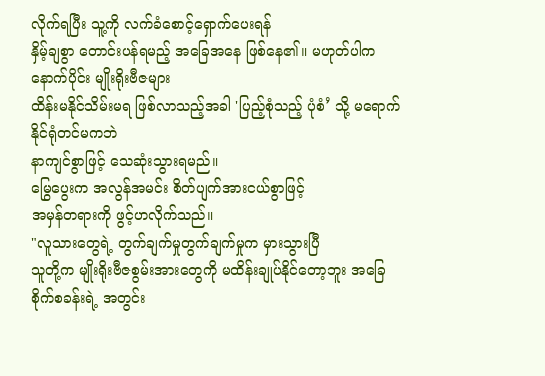လိုက်ရပြီး သူ့ကို လက်ခံစောင့်ရှောက်ပေးရန်
နှိမ့်ချစွာ တောင်းပန်ရမည့် အခြေအနေ ဖြစ်နေ၏။ မဟုတ်ပါက နောက်ပိုင်း မျိုးရိုးဗီဇများ
ထိန်းမနိုင်သိမ်းမရ ဖြစ်လာသည့်အခါ 'ပြည့်စုံသည့် ပုံစံ’ သို့ မရောက်နိုင်ရုံတင်မကဘဲ
နာကျင်စွာဖြင့် သေဆုံးသွားရမည်။
မြွေပွေးက အလွန်အမင်း စိတ်ပျက်အားငယ်စွာဖြင့်
အမှန်တရားကို ဖွင့်ဟလိုက်သည်။
"လူသားတွေရဲ့ တွက်ချက်မှုတွက်ချက်မှုက မှားသွားပြီ
သူတို့က မျိုးရိုးဗီဇစွမ်းအားတွေကို မထိန်းချုပ်နိုင်တော့ဘူး အခြေစိုက်စခန်းရဲ့ အတွင်း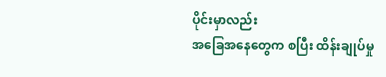ပိုင်းမှာလည်း
အခြေအနေတွေက စပြီး ထိန်းချုပ်မှု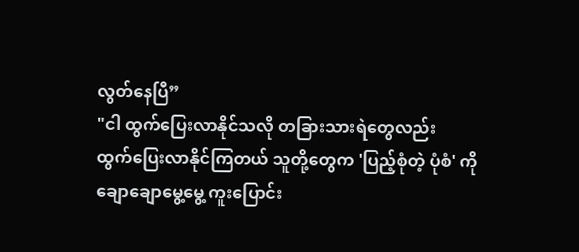လွတ်နေပြီ”
"ငါ ထွက်ပြေးလာနိုင်သလို တခြားသားရဲတွေလည်း
ထွက်ပြေးလာနိုင်ကြတယ် သူတို့တွေက 'ပြည့်စုံတဲ့ ပုံစံ' ကို ချောချောမွေ့မွေ့ ကူးပြောင်း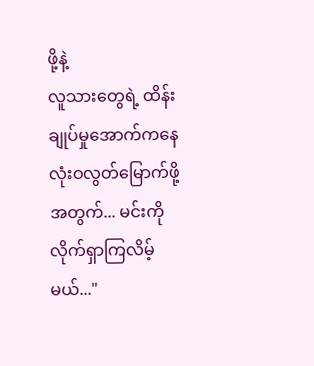ဖို့နဲ့
လူသားတွေရဲ့ ထိန်းချုပ်မှုအောက်ကနေ လုံးဝလွတ်မြောက်ဖို့အတွက်... မင်းကို လိုက်ရှာကြလိမ့်မယ်..."